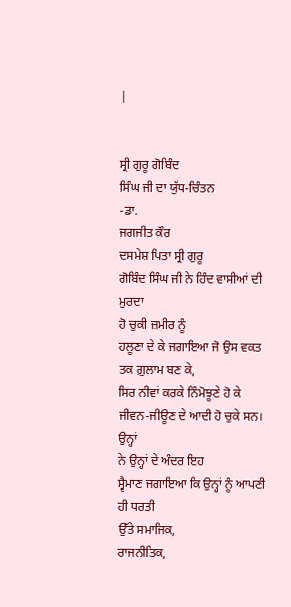|


ਸ੍ਰੀ ਗੁਰੂ ਗੋਬਿੰਦ
ਸਿੰਘ ਜੀ ਦਾ ਯੁੱਧ-ਚਿੰਤਨ
-ਡਾ.
ਜਗਜੀਤ ਕੌਰ
ਦਸਮੇਸ਼ ਪਿਤਾ ਸ੍ਰੀ ਗੁਰੂ
ਗੋਬਿੰਦ ਸਿੰਘ ਜੀ ਨੇ ਹਿੰਦ ਵਾਸੀਆਂ ਦੀ ਮੁਰਦਾ
ਹੋ ਚੁਕੀ ਜ਼ਮੀਰ ਨੂੰ
ਹਲੂਣਾ ਦੇ ਕੇ ਜਗਾਇਆ ਜੋ ਉਸ ਵਕਤ ਤਕ ਗ਼ੁਲਾਮ ਬਣ ਕੇ,
ਸਿਰ ਨੀਵਾਂ ਕਰਕੇ ਨਿੰਮੋਝੂਣੇ ਹੋ ਕੇ
ਜੀਵਨ-ਜੀਊਣ ਦੇ ਆਦੀ ਹੋ ਚੁਕੇ ਸਨ।
ਉਨ੍ਹਾਂ
ਨੇ ਉਨ੍ਹਾਂ ਦੇ ਅੰਦਰ ਇਹ
ਸ੍ਵੈਮਾਣ ਜਗਾਇਆ ਕਿ ਉਨ੍ਹਾਂ ਨੂੰ ਆਪਣੀ ਹੀ ਧਰਤੀ
ਉੱਤੇ ਸਮਾਜਿਕ,
ਰਾਜਨੀਤਿਕ,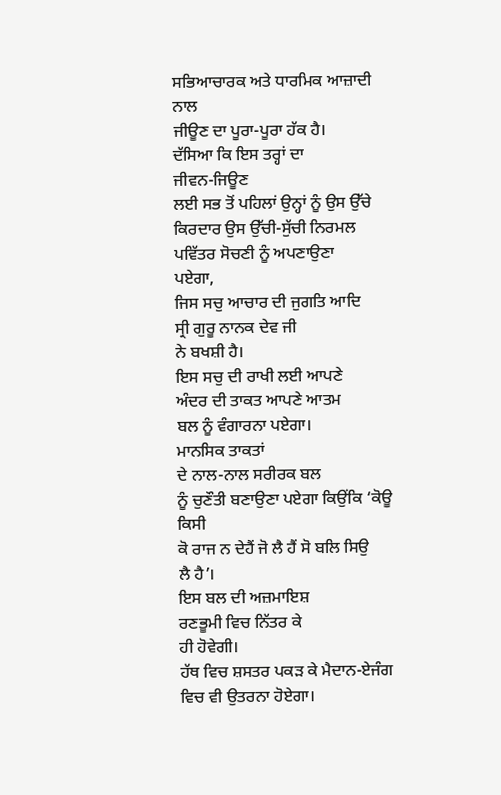ਸਭਿਆਚਾਰਕ ਅਤੇ ਧਾਰਮਿਕ ਆਜ਼ਾਦੀ
ਨਾਲ
ਜੀਊਣ ਦਾ ਪੂਰਾ-ਪੂਰਾ ਹੱਕ ਹੈ।
ਦੱਸਿਆ ਕਿ ਇਸ ਤਰ੍ਹਾਂ ਦਾ
ਜੀਵਨ-ਜਿਊਣ
ਲਈ ਸਭ ਤੋਂ ਪਹਿਲਾਂ ਉਨ੍ਹਾਂ ਨੂੰ ਉਸ ਉੱਚੇ
ਕਿਰਦਾਰ ਉਸ ਉੱਚੀ-ਸੁੱਚੀ ਨਿਰਮਲ
ਪਵਿੱਤਰ ਸੋਚਣੀ ਨੂੰ ਅਪਣਾਉਣਾ
ਪਏਗਾ,
ਜਿਸ ਸਚੁ ਆਚਾਰ ਦੀ ਜੁਗਤਿ ਆਦਿ
ਸ੍ਰੀ ਗੁਰੂ ਨਾਨਕ ਦੇਵ ਜੀ
ਨੇ ਬਖਸ਼ੀ ਹੈ।
ਇਸ ਸਚੁ ਦੀ ਰਾਖੀ ਲਈ ਆਪਣੇ
ਅੰਦਰ ਦੀ ਤਾਕਤ ਆਪਣੇ ਆਤਮ
ਬਲ ਨੂੰ ਵੰਗਾਰਨਾ ਪਏਗਾ।
ਮਾਨਸਿਕ ਤਾਕਤਾਂ
ਦੇ ਨਾਲ-ਨਾਲ ਸਰੀਰਕ ਬਲ
ਨੂੰ ਚੁਣੌਤੀ ਬਣਾਉਣਾ ਪਏਗਾ ਕਿਉਂਕਿ ‘ਕੋਊ
ਕਿਸੀ
ਕੋ ਰਾਜ ਨ ਦੇਹੈਂ ਜੋ ਲੈ ਹੈਂ ਸੋ ਬਲਿ ਸਿਉ
ਲੈ ਹੈ’।
ਇਸ ਬਲ ਦੀ ਅਜ਼ਮਾਇਸ਼
ਰਣਭੂਮੀ ਵਿਚ ਨਿੱਤਰ ਕੇ
ਹੀ ਹੋਵੇਗੀ।
ਹੱਥ ਵਿਚ ਸ਼ਸਤਰ ਪਕੜ ਕੇ ਮੈਦਾਨ-ਏਜੰਗ
ਵਿਚ ਵੀ ਉਤਰਨਾ ਹੋਏਗਾ।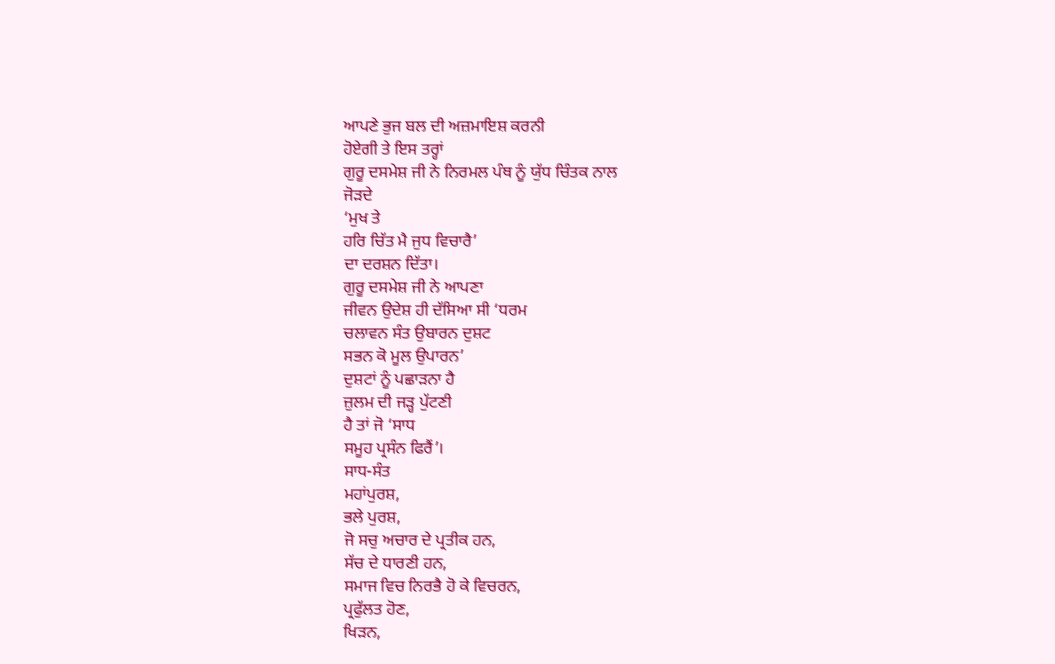ਆਪਣੇ ਭੁਜ ਬਲ ਦੀ ਅਜ਼ਮਾਇਸ਼ ਕਰਨੀ
ਹੋਏਗੀ ਤੇ ਇਸ ਤਰ੍ਹਾਂ
ਗੁਰੂ ਦਸਮੇਸ਼ ਜੀ ਨੇ ਨਿਰਮਲ ਪੰਥ ਨੂੰ ਯੁੱਧ ਚਿੰਤਕ ਨਾਲ
ਜੋੜਦੇ
‘ਮੁਖ ਤੇ
ਹਰਿ ਚਿੱਤ ਮੈ ਜੁਧ ਵਿਚਾਰੈ’
ਦਾ ਦਰਸ਼ਨ ਦਿੱਤਾ।
ਗੁਰੂ ਦਸਮੇਸ਼ ਜੀ ਨੇ ਆਪਣਾ
ਜੀਵਨ ਉਦੇਸ਼ ਹੀ ਦੱਸਿਆ ਸੀ ‘ਧਰਮ
ਚਲਾਵਨ ਸੰਤ ਉਬਾਰਨ ਦੁਸ਼ਟ
ਸਭਨ ਕੋ ਮੂਲ ਉਪਾਰਨ’
ਦੁਸ਼ਟਾਂ ਨੂੰ ਪਛਾੜਨਾ ਹੈ
ਜ਼ੁਲਮ ਦੀ ਜੜ੍ਹ ਪੁੱਟਣੀ
ਹੈ ਤਾਂ ਜੋ ‘ਸਾਧ
ਸਮੂਹ ਪ੍ਰਸੰਨ ਫਿਰੈਂ’।
ਸਾਧ-ਸੰਤ
ਮਹਾਂਪੁਰਸ਼,
ਭਲੇ ਪੁਰਸ਼,
ਜੋ ਸਚੁ ਅਚਾਰ ਦੇ ਪ੍ਰਤੀਕ ਹਨ,
ਸੱਚ ਦੇ ਧਾਰਣੀ ਹਨ,
ਸਮਾਜ ਵਿਚ ਨਿਰਭੈ ਹੋ ਕੇ ਵਿਚਰਨ,
ਪ੍ਰਫੁੱਲਤ ਹੋਣ,
ਖਿੜਨ,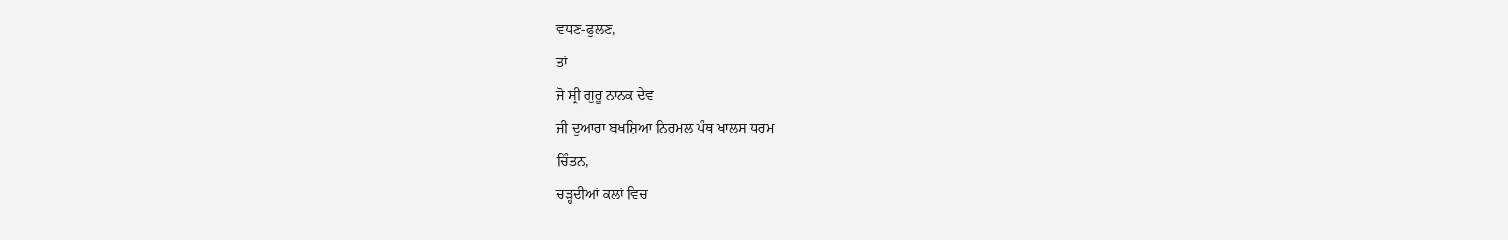ਵਧਣ-ਫੁਲਣ,
ਤਾਂ
ਜੋ ਸ੍ਰੀ ਗੁਰੂ ਨਾਨਕ ਦੇਵ
ਜੀ ਦੁਆਰਾ ਬਖਸ਼ਿਆ ਨਿਰਮਲ ਪੰਥ ਖਾਲਸ ਧਰਮ
ਚਿੰਤਨ,
ਚੜ੍ਹਦੀਆਂ ਕਲਾਂ ਵਿਚ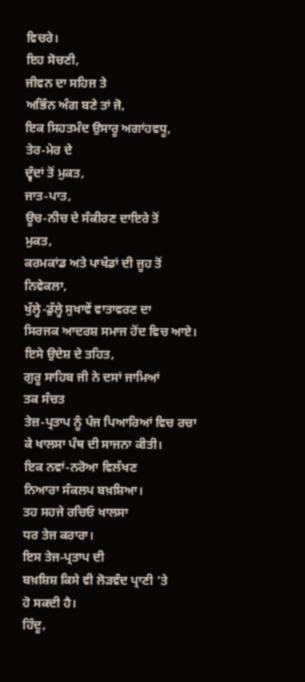ਵਿਚਰੇ।
ਇਹ ਸੋਚਣੀ,
ਜੀਵਨ ਦਾ ਸਹਿਜ ਤੇ
ਅਭਿੰਨ ਅੰਗ ਬਣੇ ਤਾਂ ਜੋ,
ਇਕ ਸਿਹਤਮੰਦ ਉਸਾਰੂ ਅਗਾਂਹਵਧੂ,
ਤੇਰ-ਮੇਰ ਦੇ
ਦ੍ਵੰਦਾਂ ਤੋਂ ਮੁਕਤ,
ਜਾਤ-ਪਾਤ,
ਊਚ-ਨੀਚ ਦੇ ਸੰਕੀਰਣ ਦਾਇਰੇ ਤੋਂ
ਮੁਕਤ,
ਕਰਮਕਾਂਡ ਅਤੇ ਪਾਖੰਡਾਂ ਦੀ ਜੂਹ ਤੋਂ
ਨਿਵੇਕਲਾ,
ਖੁੱਲ੍ਹੇ-ਡੁੱਲ੍ਹੇ ਸੁਖਾਵੇਂ ਵਾਤਾਵਰਣ ਦਾ
ਸਿਰਜਕ ਆਦਰਸ਼ ਸਮਾਜ ਹੋਂਦ ਵਿਚ ਆਏ।
ਇਸੇ ਉਦੇਸ਼ ਦੇ ਤਹਿਤ,
ਗੁਰੂ ਸਾਹਿਬ ਜੀ ਨੇ ਦਸਾਂ ਜਾਮਿਆਂ
ਤਕ ਸੰਚਤ
ਤੇਜ਼-ਪ੍ਰਤਾਪ ਨੂੰ ਪੰਜ ਪਿਆਰਿਆਂ ਵਿਚ ਰਚਾ
ਕੇ ਖਾਲਸਾ ਪੰਥ ਦੀ ਸਾਜਨਾ ਕੀਤੀ।
ਇਕ ਨਵਾਂ-ਨਰੋਆ ਵਿਲੱਖਣ
ਨਿਆਰਾ ਸੰਕਲਪ ਬਖ਼ਸ਼ਿਆ।
ਤਹ ਸਹਜੇ ਰਚਿਓ ਖਾਲਸਾ
ਧਰ ਤੇਜ ਕਰਾਰਾ।
ਇਸ ਤੇਜ-ਪ੍ਰਤਾਪ ਦੀ
ਬਖ਼ਸ਼ਿਸ਼ ਕਿਸੇ ਵੀ ਲੋੜਵੰਦ ਪ੍ਰਾਣੀ ’ਤੇ
ਹੋ ਸਕਦੀ ਹੈ।
ਹਿੰਦੂ,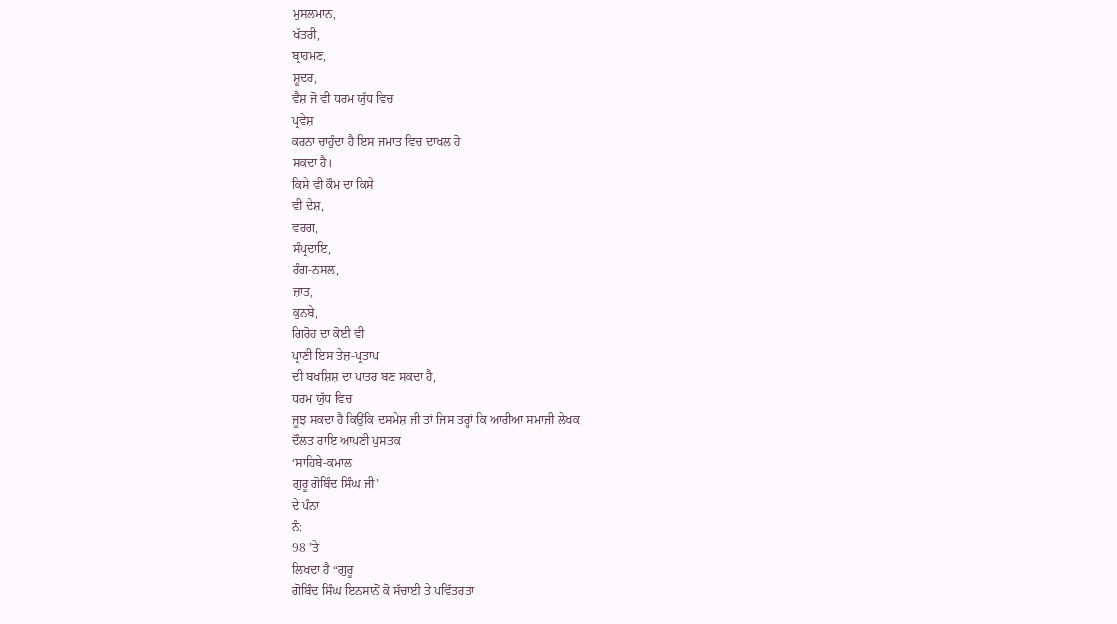ਮੁਸਲਮਾਨ,
ਖੱਤਰੀ,
ਬ੍ਰਾਹਮਣ,
ਸ਼ੂਦਰ,
ਵੈਸ਼ ਜੋ ਵੀ ਧਰਮ ਯੁੱਧ ਵਿਚ
ਪ੍ਰਵੇਸ਼
ਕਰਨਾ ਚਾਹੁੰਦਾ ਹੈ ਇਸ ਜਮਾਤ ਵਿਚ ਦਾਖਲ ਹੋ
ਸਕਦਾ ਹੈ।
ਕਿਸੇ ਵੀ ਕੌਮ ਦਾ ਕਿਸੇ
ਵੀ ਦੇਸ਼,
ਵਰਗ,
ਸੰਪ੍ਰਦਾਇ,
ਰੰਗ-ਨਸਲ,
ਜ਼ਾਤ,
ਕੁਨਬੇ,
ਗਿਰੋਹ ਦਾ ਕੋਈ ਵੀ
ਪ੍ਰਾਣੀ ਇਸ ਤੇਜ਼-ਪ੍ਰਤਾਪ
ਦੀ ਬਖਸ਼ਿਸ਼ ਦਾ ਪਾਤਰ ਬਣ ਸਕਦਾ ਹੈ,
ਧਰਮ ਯੁੱਧ ਵਿਚ
ਜੂਝ ਸਕਦਾ ਹੈ ਕਿਉਂਕਿ ਦਸਮੇਸ਼ ਜੀ ਤਾਂ ਜਿਸ ਤਰ੍ਹਾਂ ਕਿ ਆਰੀਆ ਸਮਾਜੀ ਲੇਖਕ
ਦੌਲਤ ਰਾਇ ਆਪਣੀ ਪੁਸਤਕ
‘ਸਾਹਿਬੇ-ਕਮਾਲ
ਗੁਰੂ ਗੋਬਿੰਦ ਸਿੰਘ ਜੀ’
ਦੇ ਪੰਨਾ
ਨੰ:
98 ’ਤੇ
ਲਿਖਦਾ ਹੈ “ਗੁਰੂ
ਗੋਬਿੰਦ ਸਿੰਘ ਇਨਸਾਨੋਂ ਕੋ ਸੱਚਾਈ ਤੇ ਪਵਿੱਤਰਤਾ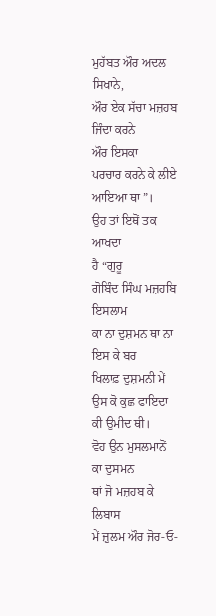ਮੁਹੱਬਤ ਔਰ ਅਦਲ ਸਿਖਾਨੇ,
ਔਰ ਏਕ ਸੱਚਾ ਮਜ਼ਹਬ ਜਿੰਦਾ ਕਰਨੇ
ਔਰ ਇਸਕਾ
ਪਰਚਾਰ ਕਰਨੇ ਕੇ ਲੀਏ ਆਇਆ ਥਾ”।
ਉਹ ਤਾਂ ਇਥੋਂ ਤਕ ਆਖਦਾ
ਹੈ “ਗੁਰੂ
ਗੋਬਿੰਦ ਸਿੰਘ ਮਜ਼ਹਬਿ ਇਸਲਾਮ
ਕਾ ਨਾ ਦੁਸ਼ਮਨ ਥਾ ਨਾ ਇਸ ਕੇ ਬਰ
ਖਿਲਾਫ਼ ਦੁਸ਼ਮਨੀ ਮੇਂ ਉਸ ਕੋ ਕੁਛ ਫਾਇਦਾ
ਕੀ ਉਮੀਦ ਥੀ।
ਵੋਹ ਉਨ ਮੁਸਲਮਾਨੋਂ ਕਾ ਦੁਸਮਨ
ਥਾਂ ਜੋ ਮਜ਼ਹਬ ਕੇ ਲਿਬਾਸ
ਮੇਂ ਜ਼ੁਲਮ ਔਰ ਜੋਰ-ਓ-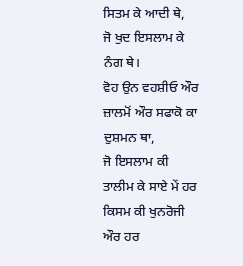ਸਿਤਮ ਕੇ ਆਦੀ ਥੇ,
ਜੋ ਖੁਦ ਇਸਲਾਮ ਕੇ ਨੰਗ ਥੇ।
ਵੋਹ ਉਨ ਵਹਸ਼ੀਓ ਔਰ
ਜ਼ਾਲਮੋਂ ਔਰ ਸਫਾਕੋ ਕਾ ਦੁਸ਼ਮਨ ਥਾ,
ਜੋ ਇਸਲਾਮ ਕੀ
ਤਾਲੀਮ ਕੇ ਸਾਏ ਮੇਂ ਹਰ
ਕਿਸਮ ਕੀ ਖੁਨਰੋਜੀ ਔਰ ਹਰ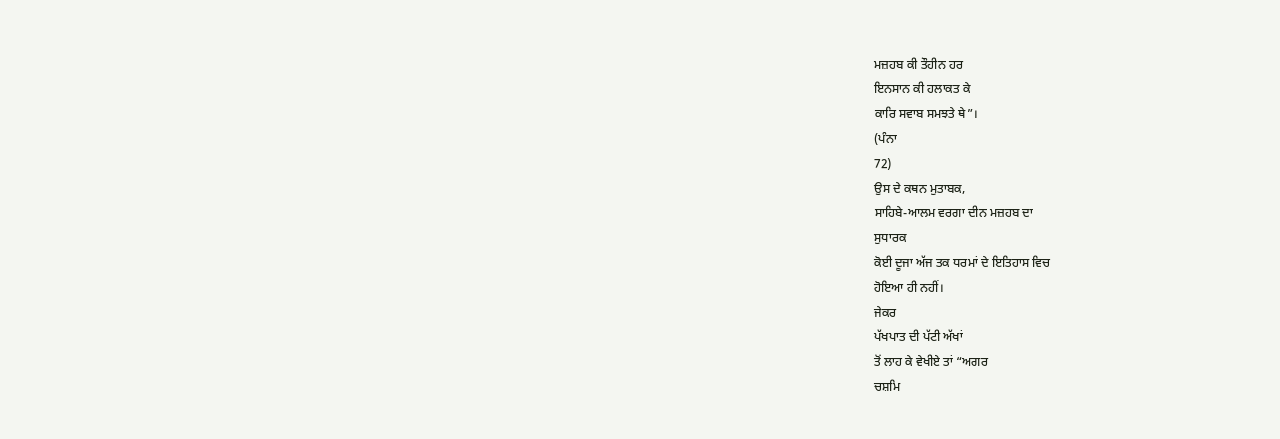ਮਜ਼ਹਬ ਕੀ ਤੌਹੀਨ ਹਰ
ਇਨਸਾਨ ਕੀ ਹਲਾਕਤ ਕੇ
ਕਾਰਿ ਸਵਾਬ ਸਮਝਤੇ ਥੇ”।
(ਪੰਨਾ
72)
ਉਸ ਦੇ ਕਥਨ ਮੁਤਾਬਕ,
ਸਾਹਿਬੇ-ਆਲਮ ਵਰਗਾ ਦੀਨ ਮਜ਼ਹਬ ਦਾ
ਸੁਧਾਰਕ
ਕੋਈ ਦੂਜਾ ਅੱਜ ਤਕ ਧਰਮਾਂ ਦੇ ਇਤਿਹਾਸ ਵਿਚ
ਹੋਇਆ ਹੀ ਨਹੀਂ।
ਜੇਕਰ
ਪੱਖਪਾਤ ਦੀ ਪੱਟੀ ਅੱਖਾਂ
ਤੋਂ ਲਾਹ ਕੇ ਵੇਖੀਏ ਤਾਂ “ਅਗਰ
ਚਸ਼ਮਿ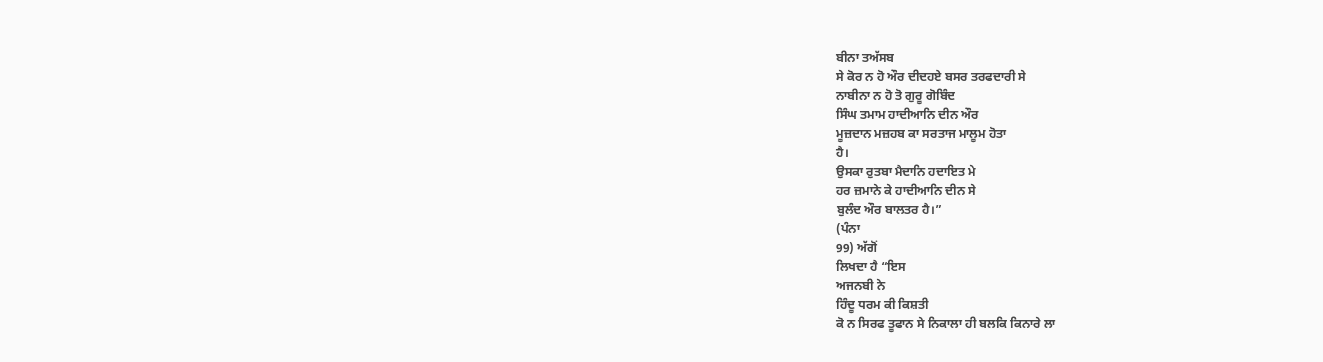ਬੀਨਾ ਤਅੱਸਬ
ਸੇ ਕੋਰ ਨ ਹੋ ਔਰ ਦੀਦਹਏ ਬਸਰ ਤਰਫਦਾਰੀ ਸੇ
ਨਾਬੀਨਾ ਨ ਹੋ ਤੋ ਗੁਰੂ ਗੋਬਿੰਦ
ਸਿੰਘ ਤਮਾਮ ਹਾਦੀਆਨਿ ਦੀਨ ਔਰ
ਮੂਜ਼ਦਾਨ ਮਜ਼ਹਬ ਕਾ ਸਰਤਾਜ ਮਾਲੂਮ ਹੋਤਾ
ਹੈ।
ਉਸਕਾ ਰੁਤਬਾ ਮੈਦਾਨਿ ਹਦਾਇਤ ਮੇ
ਹਰ ਜ਼ਮਾਨੇ ਕੇ ਹਾਦੀਆਨਿ ਦੀਨ ਸੇ
ਬੁਲੰਦ ਔਰ ਬਾਲਤਰ ਹੈ।”
(ਪੰਨਾ
99) ਅੱਗੋਂ
ਲਿਖਦਾ ਹੈ “ਇਸ
ਅਜਨਬੀ ਨੇ
ਹਿੰਦੂ ਧਰਮ ਕੀ ਕਿਸ਼ਤੀ
ਕੋ ਨ ਸਿਰਫ ਤੂਫਾਨ ਸੇ ਨਿਕਾਲਾ ਹੀ ਬਲਕਿ ਕਿਨਾਰੇ ਲਾ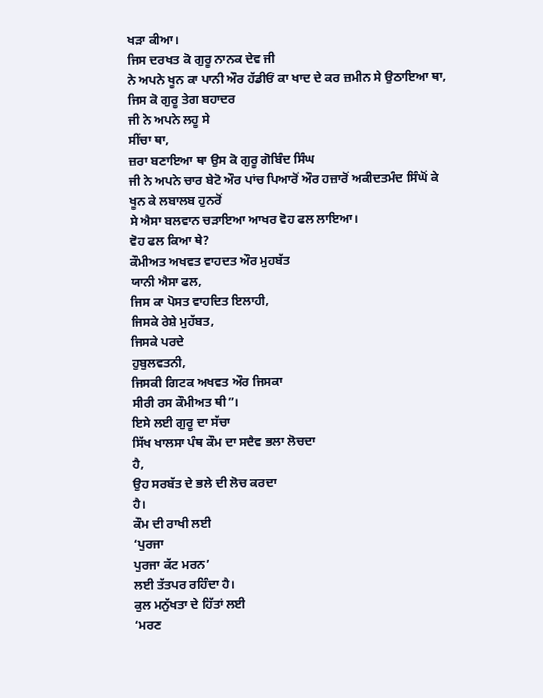ਖੜਾ ਕੀਆ।
ਜਿਸ ਦਰਖਤ ਕੋ ਗੁਰੂ ਨਾਨਕ ਦੇਵ ਜੀ
ਨੇ ਅਪਨੇ ਖੂਨ ਕਾ ਪਾਨੀ ਔਰ ਹੱਡੀਓਂ ਕਾ ਖਾਦ ਦੇ ਕਰ ਜ਼ਮੀਨ ਸੇ ਉਠਾਇਆ ਥਾ,
ਜਿਸ ਕੋ ਗੁਰੂ ਤੇਗ ਬਹਾਦਰ
ਜੀ ਨੇ ਅਪਨੇ ਲਹੂ ਸੇ
ਸੀਂਚਾ ਥਾ,
ਜ਼ਰਾ ਬਣਾਇਆ ਥਾ ਉਸ ਕੋ ਗੁਰੂ ਗੋਬਿੰਦ ਸਿੰਘ
ਜੀ ਨੇ ਅਪਨੇ ਚਾਰ ਬੇਟੋ ਔਰ ਪਾਂਚ ਪਿਆਰੋਂ ਔਰ ਹਜ਼ਾਰੋਂ ਅਕੀਦਤਮੰਦ ਸਿੰਘੋਂ ਕੇ
ਖੂਨ ਕੇ ਲਬਾਲਬ ਹੁਨਰੋਂ
ਸੇ ਐਸਾ ਬਲਵਾਨ ਚੜਾਇਆ ਆਖਰ ਵੋਹ ਫਲ ਲਾਇਆ।
ਵੋਹ ਫਲ ਕਿਆ ਥੇ?
ਕੌਮੀਅਤ ਅਖਵਤ ਵਾਹਦਤ ਔਰ ਮੁਹਬੱਤ
ਯਾਨੀ ਐਸਾ ਫਲ,
ਜਿਸ ਕਾ ਪੋਸਤ ਵਾਹਦਿਤ ਇਲਾਹੀ,
ਜਿਸਕੇ ਰੇਸ਼ੇ ਮੁਹੱਬਤ,
ਜਿਸਕੇ ਪਰਦੇ
ਹੁਬੁਲਵਤਨੀ,
ਜਿਸਕੀ ਗਿਟਕ ਅਖਵਤ ਔਰ ਜਿਸਕਾ
ਸੀਰੀ ਰਸ ਕੌਮੀਅਤ ਥੀ”।
ਇਸੇ ਲਈ ਗੁਰੂ ਦਾ ਸੱਚਾ
ਸਿੱਖ ਖਾਲਸਾ ਪੰਥ ਕੌਮ ਦਾ ਸਦੈਵ ਭਲਾ ਲੋਚਦਾ
ਹੈ,
ਉਹ ਸਰਬੱਤ ਦੇ ਭਲੇ ਦੀ ਲੋਚ ਕਰਦਾ
ਹੈ।
ਕੌਮ ਦੀ ਰਾਖੀ ਲਈ
‘ਪੁਰਜਾ
ਪੁਰਜਾ ਕੱਟ ਮਰਨ’
ਲਈ ਤੱਤਪਰ ਰਹਿੰਦਾ ਹੈ।
ਕੁਲ ਮਨੁੱਖਤਾ ਦੇ ਹਿੱਤਾਂ ਲਈ
‘ਮਰਣ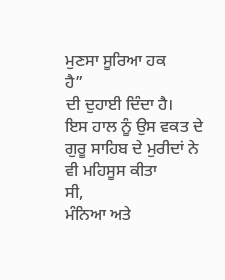ਮੁਣਸਾ ਸੂਰਿਆ ਹਕ
ਹੈ”
ਦੀ ਦੁਹਾਈ ਦਿੰਦਾ ਹੈ।
ਇਸ ਹਾਲ ਨੂੰ ਉਸ ਵਕਤ ਦੇ
ਗੁਰੂ ਸਾਹਿਬ ਦੇ ਮੁਰੀਦਾਂ ਨੇ ਵੀ ਮਹਿਸੂਸ ਕੀਤਾ
ਸੀ,
ਮੰਨਿਆ ਅਤੇ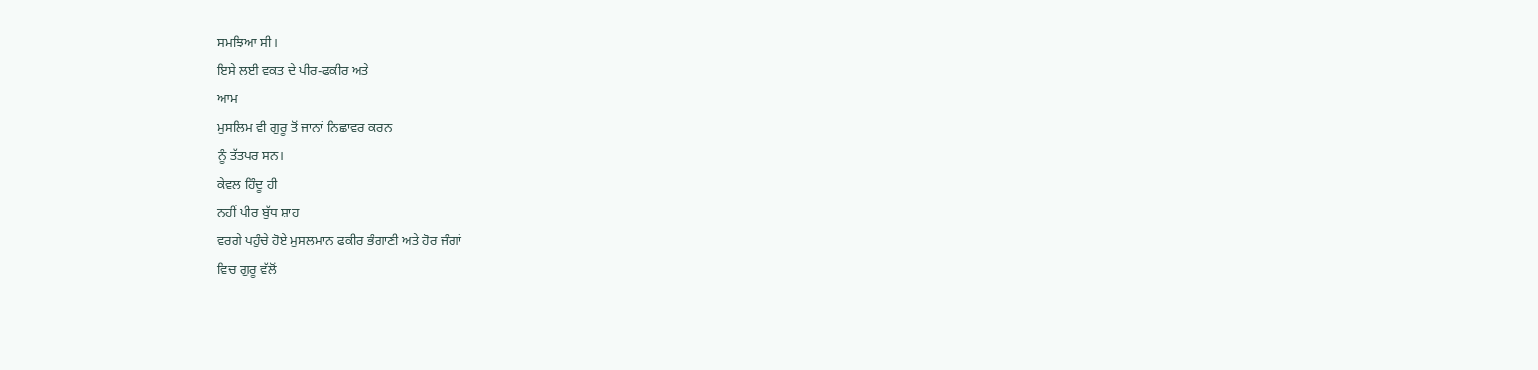ਸਮਝਿਆ ਸੀ।
ਇਸੇ ਲਈ ਵਕਤ ਦੇ ਪੀਰ-ਫਕੀਰ ਅਤੇ
ਆਮ
ਮੁਸਲਿਮ ਵੀ ਗੁਰੂ ਤੋਂ ਜਾਨਾਂ ਨਿਛਾਵਰ ਕਰਨ
ਨੂੰ ਤੱਤਪਰ ਸਨ।
ਕੇਵਲ ਹਿੰਦੂ ਹੀ
ਨਹੀਂ ਪੀਰ ਬੁੱਧ ਸ਼ਾਹ
ਵਰਗੇ ਪਹੁੰਚੇ ਹੋਏ ਮੁਸਲਮਾਨ ਫਕੀਰ ਭੰਗਾਣੀ ਅਤੇ ਹੋਰ ਜੰਗਾਂ
ਵਿਚ ਗੁਰੂ ਵੱਲੋਂ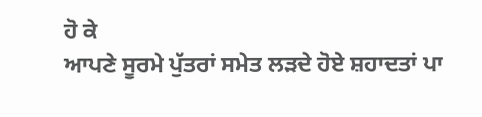ਹੋ ਕੇ
ਆਪਣੇ ਸੂਰਮੇ ਪੁੱਤਰਾਂ ਸਮੇਤ ਲੜਦੇ ਹੋਏ ਸ਼ਹਾਦਤਾਂ ਪਾ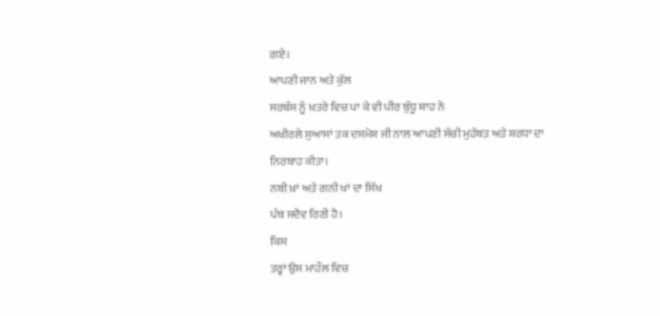ਗਏ।
ਆਪਣੀ ਜਾਨ ਅਤੇ ਕੁੱਲ
ਸਰਬੰਸ ਨੂੰ ਖ਼ਤਰੇ ਵਿਚ ਪਾ ਕੇ ਵੀ ਪੀਰ ਬੁੱਧੂ ਸ਼ਾਹ ਨੇ
ਅਖੀਰਲੇ ਸੁਆਸਾਂ ਤਕ ਦਸਮੇਸ਼ ਜੀ ਨਾਲ ਆਪਣੀ ਸੱਚੀ ਮੁਹੱਬਤ ਅਤੇ ਸ਼ਰਧਾ ਦਾ
ਨਿਰਬਾਹ ਕੀਤਾ।
ਨਬੀ ਖ਼ਾਂ ਅਤੇ ਗਨੀ ਖ਼ਾਂ ਦਾ ਸਿੱਖ
ਪੰਥ ਸਦੈਵ ਰਿਣੀ ਹੈ।
ਕਿਸ
ਤਰ੍ਹਾਂ ਉਸ ਮਾਹੌਲ ਵਿਚ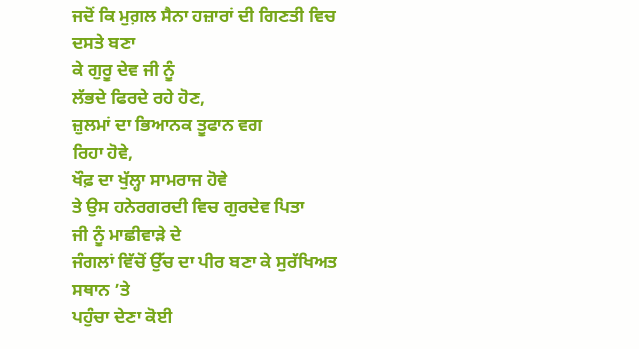ਜਦੋਂ ਕਿ ਮੁਗ਼ਲ ਸੈਨਾ ਹਜ਼ਾਰਾਂ ਦੀ ਗਿਣਤੀ ਵਿਚ ਦਸਤੇ ਬਣਾ
ਕੇ ਗੁਰੂ ਦੇਵ ਜੀ ਨੂੰ
ਲੱਭਦੇ ਫਿਰਦੇ ਰਹੇ ਹੋਣ,
ਜ਼ੁਲਮਾਂ ਦਾ ਭਿਆਨਕ ਤੂਫਾਨ ਵਗ
ਰਿਹਾ ਹੋਵੇ,
ਖੌਫ਼ ਦਾ ਖੁੱਲ੍ਹਾ ਸਾਮਰਾਜ ਹੋਵੇ
ਤੇ ਉਸ ਹਨੇਰਗਰਦੀ ਵਿਚ ਗੁਰਦੇਵ ਪਿਤਾ
ਜੀ ਨੂੰ ਮਾਛੀਵਾੜੇ ਦੇ
ਜੰਗਲਾਂ ਵਿੱਚੋਂ ਉੱਚ ਦਾ ਪੀਰ ਬਣਾ ਕੇ ਸੁਰੱਖਿਅਤ ਸਥਾਨ ’ਤੇ
ਪਹੁੰਚਾ ਦੇਣਾ ਕੋਈ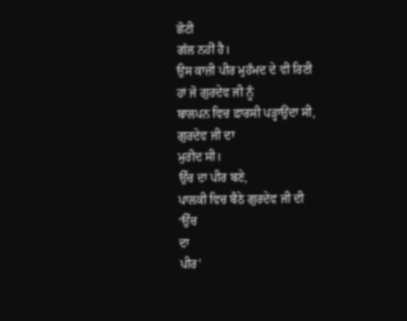ਛੋਟੀ
ਗੱਲ ਨਹੀਂ ਹੈ।
ਉਸ ਕਾਜ਼ੀ ਪੀਰ ਮੁਹੰਮਦ ਦੇ ਵੀ ਰਿਣੀ
ਹਾਂ ਜੋ ਗੁਰਦੇਵ ਜੀ ਨੂੰ
ਬਾਲਪਨ ਵਿਚ ਫ਼ਾਰਸੀ ਪੜ੍ਹਾਉਂਦਾ ਸੀ,
ਗੁਰਦੇਵ ਜੀ ਦਾ
ਮੁਰੀਦ ਸੀ।
ਉੱਚ ਦਾ ਪੀਰ ਬਣੇ,
ਪਾਲਕੀ ਵਿਚ ਬੈਠੇ ਗੁਰਦੇਵ ਜੀ ਦੀ
‘ਉੱਚ
ਦਾ
ਪੀਰ’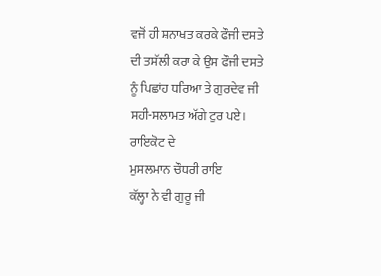ਵਜੋਂ ਹੀ ਸ਼ਨਾਖਤ ਕਰਕੇ ਫੌਜੀ ਦਸਤੇ
ਦੀ ਤਸੱਲੀ ਕਰਾ ਕੇ ਉਸ ਫੌਜੀ ਦਸਤੇ
ਨੂੰ ਪਿਛਾਂਹ ਧਰਿਆ ਤੇ ਗੁਰਦੇਵ ਜੀ
ਸਹੀ-ਸਲਾਮਤ ਅੱਗੇ ਟੁਰ ਪਏ।
ਰਾਇਕੋਟ ਦੇ
ਮੁਸਲਮਾਨ ਚੌਧਰੀ ਰਾਇ
ਕੱਲ੍ਹਾ ਨੇ ਵੀ ਗੁਰੂ ਜੀ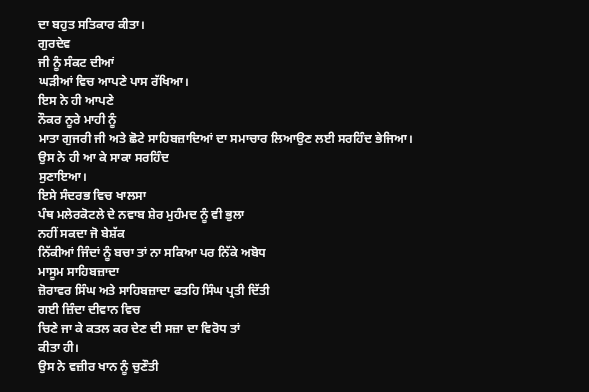ਦਾ ਬਹੁਤ ਸਤਿਕਾਰ ਕੀਤਾ।
ਗੁਰਦੇਵ
ਜੀ ਨੂੰ ਸੰਕਟ ਦੀਆਂ
ਘੜੀਆਂ ਵਿਚ ਆਪਣੇ ਪਾਸ ਰੱਖਿਆ।
ਇਸ ਨੇ ਹੀ ਆਪਣੇ
ਨੌਕਰ ਨੂਰੇ ਮਾਹੀ ਨੂੰ
ਮਾਤਾ ਗੁਜਰੀ ਜੀ ਅਤੇ ਛੋਟੇ ਸਾਹਿਬਜ਼ਾਦਿਆਂ ਦਾ ਸਮਾਚਾਰ ਲਿਆਉਣ ਲਈ ਸਰਹਿੰਦ ਭੇਜਿਆ।
ਉਸ ਨੇ ਹੀ ਆ ਕੇ ਸਾਕਾ ਸਰਹਿੰਦ
ਸੁਣਾਇਆ।
ਇਸੇ ਸੰਦਰਭ ਵਿਚ ਖਾਲਸਾ
ਪੰਥ ਮਲੇਰਕੋਟਲੇ ਦੇ ਨਵਾਬ ਸ਼ੇਰ ਮੁਹੰਮਦ ਨੂੰ ਵੀ ਭੁਲਾ
ਨਹੀਂ ਸਕਦਾ ਜੋ ਬੇਸ਼ੱਕ
ਨਿੱਕੀਆਂ ਜਿੰਦਾਂ ਨੂੰ ਬਚਾ ਤਾਂ ਨਾ ਸਕਿਆ ਪਰ ਨਿੱਕੇ ਅਬੋਧ
ਮਾਸੂਮ ਸਾਹਿਬਜ਼ਾਦਾ
ਜ਼ੋਰਾਵਰ ਸਿੰਘ ਅਤੇ ਸਾਹਿਬਜ਼ਾਦਾ ਫਤਹਿ ਸਿੰਘ ਪ੍ਰਤੀ ਦਿੱਤੀ
ਗਈ ਜ਼ਿੰਦਾ ਦੀਵਾਨ ਵਿਚ
ਚਿਣੇ ਜਾ ਕੇ ਕਤਲ ਕਰ ਦੇਣ ਦੀ ਸਜ਼ਾ ਦਾ ਵਿਰੋਧ ਤਾਂ
ਕੀਤਾ ਹੀ।
ਉਸ ਨੇ ਵਜ਼ੀਰ ਖਾਨ ਨੂੰ ਚੁਣੌਤੀ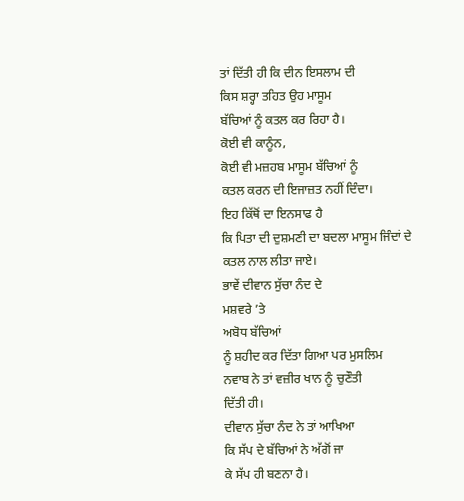ਤਾਂ ਦਿੱਤੀ ਹੀ ਕਿ ਦੀਨ ਇਸਲਾਮ ਦੀ
ਕਿਸ ਸ਼ਰ੍ਹਾ ਤਹਿਤ ਉਹ ਮਾਸੂਮ
ਬੱਚਿਆਂ ਨੂੰ ਕਤਲ ਕਰ ਰਿਹਾ ਹੈ।
ਕੋਈ ਵੀ ਕਾਨੂੰਨ,
ਕੋਈ ਵੀ ਮਜ਼ਹਬ ਮਾਸੂਮ ਬੱਚਿਆਂ ਨੂੰ
ਕਤਲ ਕਰਨ ਦੀ ਇਜਾਜ਼ਤ ਨਹੀਂ ਦਿੰਦਾ।
ਇਹ ਕਿੱਥੋਂ ਦਾ ਇਨਸਾਫ ਹੈ
ਕਿ ਪਿਤਾ ਦੀ ਦੁਸ਼ਮਣੀ ਦਾ ਬਦਲਾ ਮਾਸੂਮ ਜਿੰਦਾਂ ਦੇ
ਕਤਲ ਨਾਲ ਲੀਤਾ ਜਾਏ।
ਭਾਵੇਂ ਦੀਵਾਨ ਸੁੱਚਾ ਨੰਦ ਦੇ
ਮਸ਼ਵਰੇ ’ਤੇ
ਅਬੋਧ ਬੱਚਿਆਂ
ਨੂੰ ਸ਼ਹੀਦ ਕਰ ਦਿੱਤਾ ਗਿਆ ਪਰ ਮੁਸਲਿਮ
ਨਵਾਬ ਨੇ ਤਾਂ ਵਜ਼ੀਰ ਖਾਨ ਨੂੰ ਚੁਣੌਤੀ
ਦਿੱਤੀ ਹੀ।
ਦੀਵਾਨ ਸੁੱਚਾ ਨੰਦ ਨੇ ਤਾਂ ਆਖਿਆ
ਕਿ ਸੱਪ ਦੇ ਬੱਚਿਆਂ ਨੇ ਅੱਗੋਂ ਜਾ
ਕੇ ਸੱਪ ਹੀ ਬਣਨਾ ਹੈ।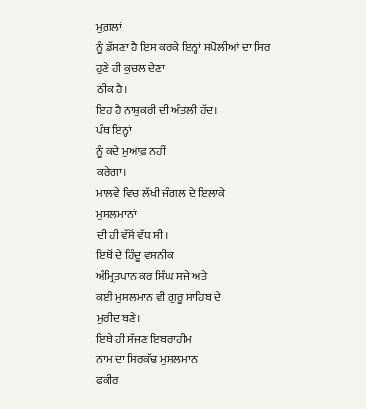ਮੁਗ਼ਲਾਂ
ਨੂੰ ਡੱਸਣਾ ਹੈ ਇਸ ਕਰਕੇ ਇਨ੍ਹਾਂ ਸਪੋਲੀਆਂ ਦਾ ਸਿਰ
ਹੁਣੇ ਹੀ ਕੁਚਲ ਦੇਣਾ
ਠੀਕ ਹੈ।
ਇਹ ਹੈ ਨਾਸ਼ੁਕਰੀ ਦੀ ਅੰਤਲੀ ਹੱਦ।
ਪੰਥ ਇਨ੍ਹਾਂ
ਨੂੰ ਕਦੇ ਮੁਆਫ਼ ਨਹੀਂ
ਕਰੇਗਾ।
ਮਾਲਵੇ ਵਿਚ ਲੱਖੀ ਜੰਗਲ ਦੇ ਇਲਾਕੇ
ਮੁਸਲਮਾਨਾਂ
ਦੀ ਹੀ ਵੱਸੋਂ ਵੱਧ ਸੀ।
ਇਥੋਂ ਦੇ ਹਿੰਦੂ ਵਸਨੀਕ
ਅੰਮ੍ਰਿਤਪਾਨ ਕਰ ਸਿੰਘ ਸਜੇ ਅਤੇ
ਕਈ ਮੁਸਲਮਾਨ ਵੀ ਗੁਰੂ ਸਾਹਿਬ ਦੇ
ਮੁਰੀਦ ਬਣੇ।
ਇਥੇ ਹੀ ਸੱਜਣ ਇਬਰਾਹੀਮ
ਨਾਮ ਦਾ ਸਿਰਕੱਢ ਮੁਸਲਮਾਨ
ਫਕੀਰ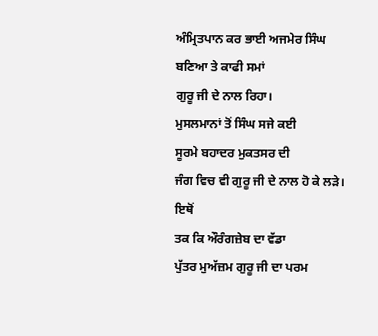ਅੰਮ੍ਰਿਤਪਾਨ ਕਰ ਭਾਈ ਅਜਮੇਰ ਸਿੰਘ
ਬਣਿਆ ਤੇ ਕਾਫੀ ਸਮਾਂ
ਗੁਰੂ ਜੀ ਦੇ ਨਾਲ ਰਿਹਾ।
ਮੁਸਲਮਾਨਾਂ ਤੋਂ ਸਿੰਘ ਸਜੇ ਕਈ
ਸੂਰਮੇ ਬਹਾਦਰ ਮੁਕਤਸਰ ਦੀ
ਜੰਗ ਵਿਚ ਵੀ ਗੁਰੂ ਜੀ ਦੇ ਨਾਲ ਹੋ ਕੇ ਲੜੇ।
ਇਥੋਂ
ਤਕ ਕਿ ਔਰੰਗਜ਼ੇਬ ਦਾ ਵੱਡਾ
ਪੁੱਤਰ ਮੁਅੱਜ਼ਮ ਗੁਰੂ ਜੀ ਦਾ ਪਰਮ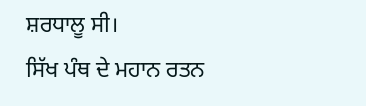ਸ਼ਰਧਾਲੂ ਸੀ।
ਸਿੱਖ ਪੰਥ ਦੇ ਮਹਾਨ ਰਤਨ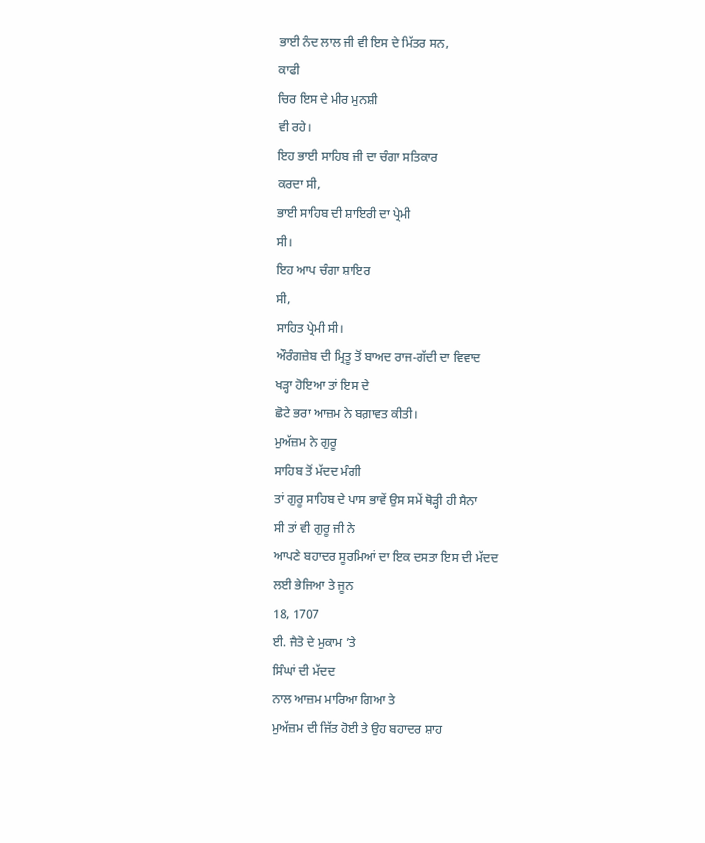ਭਾਈ ਨੰਦ ਲਾਲ ਜੀ ਵੀ ਇਸ ਦੇ ਮਿੱਤਰ ਸਨ,
ਕਾਫੀ
ਚਿਰ ਇਸ ਦੇ ਮੀਰ ਮੁਨਸ਼ੀ
ਵੀ ਰਹੇ।
ਇਹ ਭਾਈ ਸਾਹਿਬ ਜੀ ਦਾ ਚੰਗਾ ਸਤਿਕਾਰ
ਕਰਦਾ ਸੀ,
ਭਾਈ ਸਾਹਿਬ ਦੀ ਸ਼ਾਇਰੀ ਦਾ ਪ੍ਰੇਮੀ
ਸੀ।
ਇਹ ਆਪ ਚੰਗਾ ਸ਼ਾਇਰ
ਸੀ,
ਸਾਹਿਤ ਪ੍ਰੇਮੀ ਸੀ।
ਔਰੰਗਜ਼ੇਬ ਦੀ ਮ੍ਰਿਤੂ ਤੋਂ ਬਾਅਦ ਰਾਜ-ਗੱਦੀ ਦਾ ਵਿਵਾਦ
ਖੜ੍ਹਾ ਹੋਇਆ ਤਾਂ ਇਸ ਦੇ
ਛੋਟੇ ਭਰਾ ਆਜ਼ਮ ਨੇ ਬਗ਼ਾਵਤ ਕੀਤੀ।
ਮੁਅੱਜ਼ਮ ਨੇ ਗੁਰੂ
ਸਾਹਿਬ ਤੋਂ ਮੱਦਦ ਮੰਗੀ
ਤਾਂ ਗੁਰੂ ਸਾਹਿਬ ਦੇ ਪਾਸ ਭਾਵੇਂ ਉਸ ਸਮੇਂ ਥੋੜ੍ਹੀ ਹੀ ਸੈਨਾ
ਸੀ ਤਾਂ ਵੀ ਗੁਰੂ ਜੀ ਨੇ
ਆਪਣੇ ਬਹਾਦਰ ਸੂਰਮਿਆਂ ਦਾ ਇਕ ਦਸਤਾ ਇਸ ਦੀ ਮੱਦਦ
ਲਈ ਭੇਜਿਆ ਤੇ ਜੂਨ
18, 1707
ਈ. ਜੈਤੋ ਦੇ ਮੁਕਾਮ ’ਤੇ
ਸਿੰਘਾਂ ਦੀ ਮੱਦਦ
ਨਾਲ ਆਜ਼ਮ ਮਾਰਿਆ ਗਿਆ ਤੇ
ਮੁਅੱਜ਼ਮ ਦੀ ਜਿੱਤ ਹੋਈ ਤੇ ਉਹ ਬਹਾਦਰ ਸ਼ਾਹ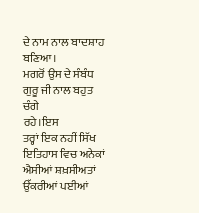ਦੇ ਨਾਮ ਨਾਲ ਬਾਦਸ਼ਾਹ
ਬਣਿਆ।
ਮਗਰੋਂ ਉਸ ਦੇ ਸੰਬੰਧ ਗੁਰੂ ਜੀ ਨਾਲ ਬਹੁਤ
ਚੰਗੇ
ਰਹੇ।ਇਸ
ਤਰ੍ਹਾਂ ਇਕ ਨਹੀਂ ਸਿੱਖ ਇਤਿਹਾਸ ਵਿਚ ਅਨੇਕਾਂ ਐਸੀਆਂ ਸ਼ਖ਼ਸੀਅਤਾਂ
ਉੱਕਰੀਆਂ ਪਈਆਂ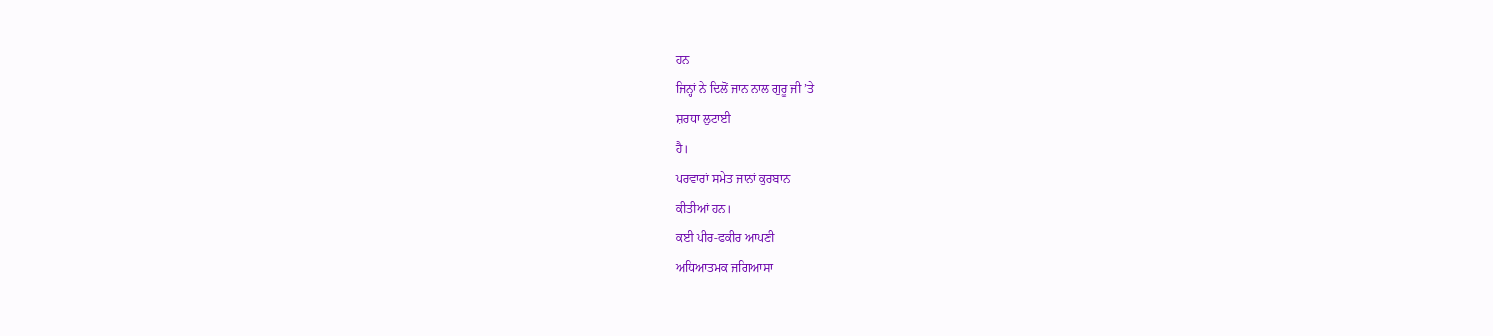ਹਨ
ਜਿਨ੍ਹਾਂ ਨੇ ਦਿਲੋਂ ਜਾਨ ਨਾਲ ਗੁਰੂ ਜੀ ’ਤੇ
ਸ਼ਰਧਾ ਲੁਟਾਈ
ਹੈ।
ਪਰਵਾਰਾਂ ਸਮੇਤ ਜਾਨਾਂ ਕੁਰਬਾਨ
ਕੀਤੀਆਂ ਹਨ।
ਕਈ ਪੀਰ-ਫਕੀਰ ਆਪਣੀ
ਅਧਿਆਤਮਕ ਜਗਿਆਸਾ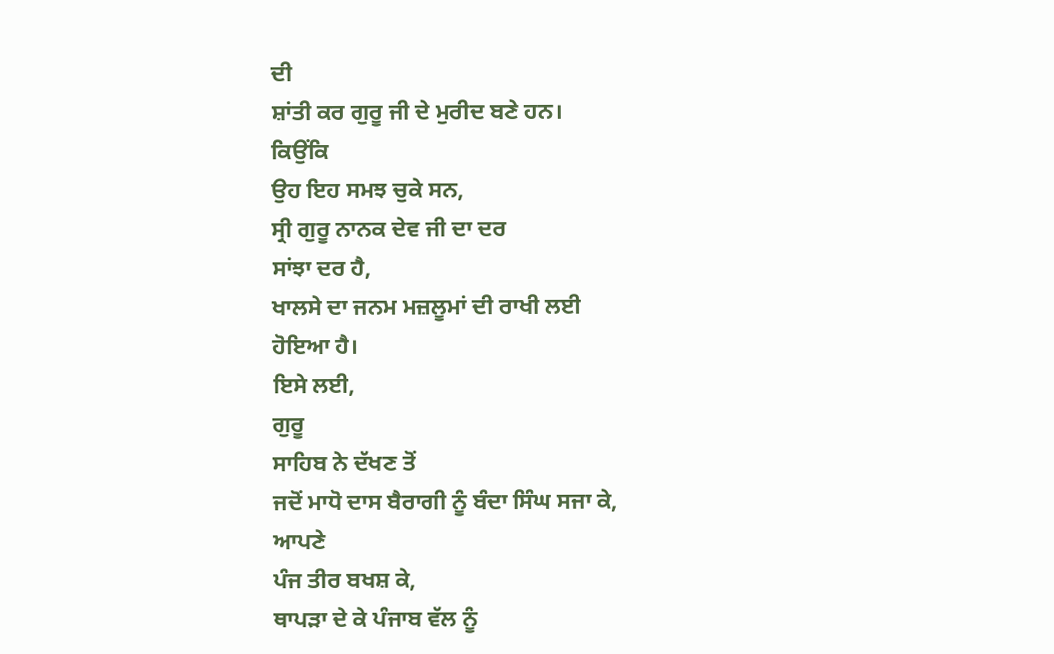ਦੀ
ਸ਼ਾਂਤੀ ਕਰ ਗੁਰੂ ਜੀ ਦੇ ਮੁਰੀਦ ਬਣੇ ਹਨ।
ਕਿਉਂਕਿ
ਉਹ ਇਹ ਸਮਝ ਚੁਕੇ ਸਨ,
ਸ੍ਰੀ ਗੁਰੂ ਨਾਨਕ ਦੇਵ ਜੀ ਦਾ ਦਰ
ਸਾਂਝਾ ਦਰ ਹੈ,
ਖਾਲਸੇ ਦਾ ਜਨਮ ਮਜ਼ਲੂਮਾਂ ਦੀ ਰਾਖੀ ਲਈ
ਹੋਇਆ ਹੈ।
ਇਸੇ ਲਈ,
ਗੁਰੂ
ਸਾਹਿਬ ਨੇ ਦੱਖਣ ਤੋਂ
ਜਦੋਂ ਮਾਧੋ ਦਾਸ ਬੈਰਾਗੀ ਨੂੰ ਬੰਦਾ ਸਿੰਘ ਸਜਾ ਕੇ,
ਆਪਣੇ
ਪੰਜ ਤੀਰ ਬਖਸ਼ ਕੇ,
ਥਾਪੜਾ ਦੇ ਕੇ ਪੰਜਾਬ ਵੱਲ ਨੂੰ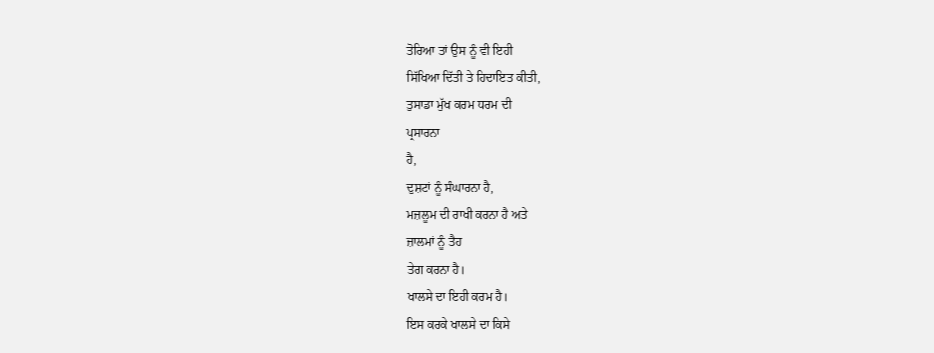ਤੋਰਿਆ ਤਾਂ ਉਸ ਨੂੰ ਵੀ ਇਹੀ
ਸਿੱਖਿਆ ਦਿੱਤੀ ਤੇ ਹਿਦਾਇਤ ਕੀਤੀ,
ਤੁਸਾਡਾ ਮੁੱਖ ਕਰਮ ਧਰਮ ਦੀ
ਪ੍ਰਸਾਰਨਾ
ਹੈ,
ਦੁਸ਼ਟਾਂ ਨੂੰ ਸੰਘਾਰਨਾ ਹੈ,
ਮਜ਼ਲੂਮ ਦੀ ਰਾਖੀ ਕਰਨਾ ਹੈ ਅਤੇ
ਜ਼ਾਲਮਾਂ ਨੂੰ ਤੈਹ
ਤੇਗ ਕਰਨਾ ਹੈ।
ਖਾਲਸੇ ਦਾ ਇਹੀ ਕਰਮ ਹੈ।
ਇਸ ਕਰਕੇ ਖਾਲਸੇ ਦਾ ਕਿਸੇ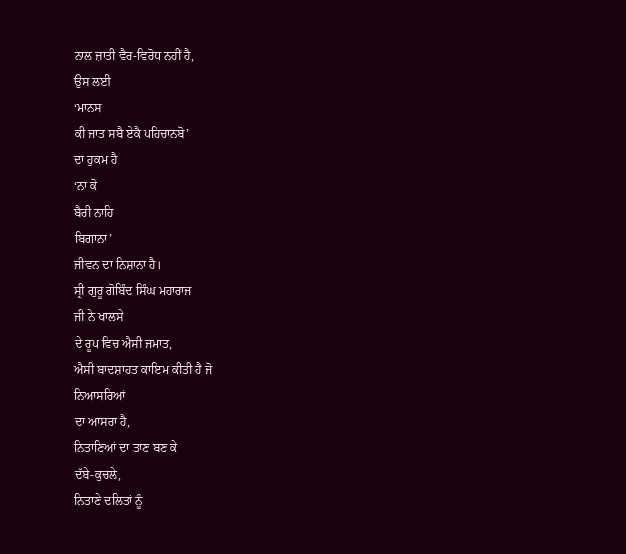ਨਾਲ ਜ਼ਾਤੀ ਵੈਰ-ਵਿਰੋਧ ਨਹੀਂ ਹੈ,
ਉਸ ਲਈ
‘ਮਾਨਸ
ਕੀ ਜਾਤ ਸਬੈ ਏਕੈ ਪਹਿਚਾਨਬੋ’
ਦਾ ਹੁਕਮ ਹੈ
‘ਨਾ ਕੋ
ਬੈਰੀ ਨਾਹਿ
ਬਿਗਾਨਾ’
ਜੀਵਨ ਦਾ ਨਿਸ਼ਾਨਾ ਹੈ।
ਸ੍ਰੀ ਗੁਰੂ ਗੋਬਿੰਦ ਸਿੰਘ ਮਹਾਰਾਜ
ਜੀ ਨੇ ਖਾਲਸੇ
ਦੇ ਰੂਪ ਵਿਚ ਐਸੀ ਜਮਾਤ,
ਐਸੀ ਬਾਦਸ਼ਾਹਤ ਕਾਇਮ ਕੀਤੀ ਹੈ ਜੋ
ਨਿਆਸਰਿਆਂ
ਦਾ ਆਸਰਾ ਹੈ,
ਨਿਤਾਣਿਆਂ ਦਾ ਤਾਣ ਬਣ ਕੇ
ਦੱਬੇ-ਕੁਚਲੇ,
ਨਿਤਾਣੇ ਦਲਿਤਾਂ ਨੂੰ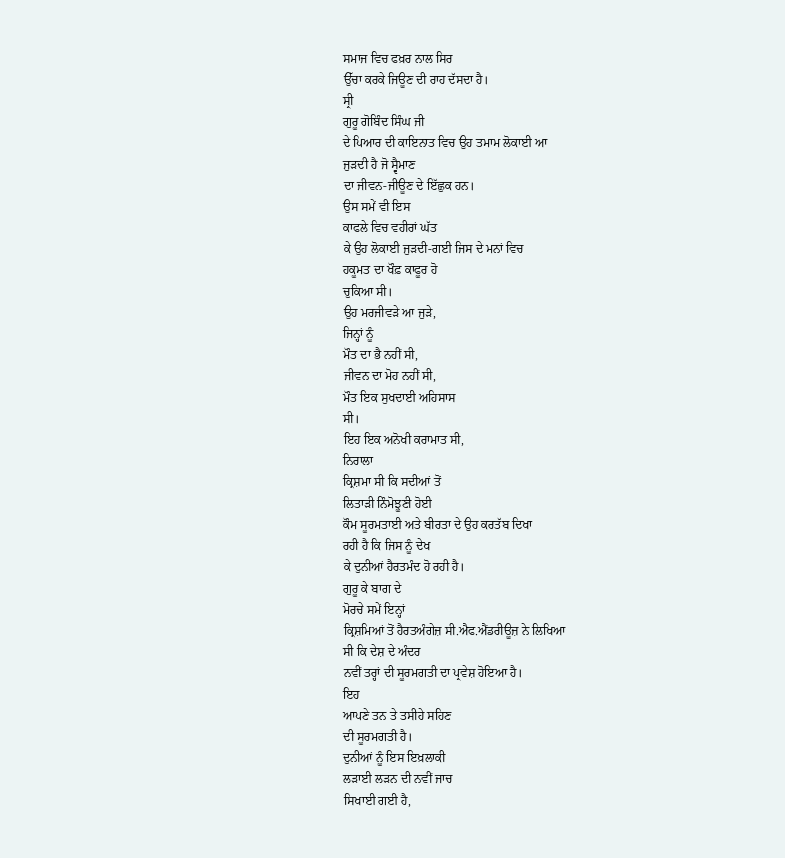ਸਮਾਜ ਵਿਚ ਫਖ਼ਰ ਨਾਲ ਸਿਰ
ਉੱਚਾ ਕਰਕੇ ਜਿਊਣ ਦੀ ਰਾਹ ਦੱਸਦਾ ਹੈ।
ਸ੍ਰੀ
ਗੁਰੂ ਗੋਬਿੰਦ ਸਿੰਘ ਜੀ
ਦੇ ਪਿਆਰ ਦੀ ਕਾਇਨਾਤ ਵਿਚ ਉਹ ਤਮਾਮ ਲੋਕਾਈ ਆ
ਜੁੜਦੀ ਹੈ ਜੋ ਸ੍ਵੈਮਾਣ
ਦਾ ਜੀਵਨ-ਜੀਊਣ ਦੇ ਇੱਛੁਕ ਹਨ।
ਉਸ ਸਮੇਂ ਵੀ ਇਸ
ਕਾਫਲੇ ਵਿਚ ਵਹੀਰਾਂ ਘੱਤ
ਕੇ ਉਹ ਲੋਕਾਈ ਜੁੜਦੀ-ਗਈ ਜਿਸ ਦੇ ਮਨਾਂ ਵਿਚ
ਹਕੂਮਤ ਦਾ ਖੌਫ਼ ਕਾਫੂਰ ਹੋ
ਚੁਕਿਆ ਸੀ।
ਉਹ ਮਰਜੀਵੜੇ ਆ ਜੁੜੇ,
ਜਿਨ੍ਹਾਂ ਨੂੰ
ਮੌਤ ਦਾ ਭੈ ਨਹੀਂ ਸੀ,
ਜੀਵਨ ਦਾ ਮੋਹ ਨਹੀਂ ਸੀ,
ਮੌਤ ਇਕ ਸੁਖਦਾਈ ਅਹਿਸਾਸ
ਸੀ।
ਇਹ ਇਕ ਅਨੋਖੀ ਕਰਾਮਾਤ ਸੀ,
ਨਿਰਾਲਾ
ਕ੍ਰਿਸ਼ਮਾ ਸੀ ਕਿ ਸਦੀਆਂ ਤੋਂ
ਲਿਤਾੜੀ ਨਿੰਮੋਝੂਣੀ ਹੋਈ
ਕੌਮ ਸੂਰਮਤਾਈ ਅਤੇ ਬੀਰਤਾ ਦੇ ਉਹ ਕਰਤੱਬ ਦਿਖਾ
ਰਹੀ ਹੈ ਕਿ ਜਿਸ ਨੂੰ ਦੇਖ
ਕੇ ਦੁਨੀਆਂ ਹੈਰਤਮੰਦ ਹੋ ਰਹੀ ਹੈ।
ਗੁਰੂ ਕੇ ਬਾਗ ਦੇ
ਮੋਰਚੇ ਸਮੇਂ ਇਨ੍ਹਾਂ
ਕ੍ਰਿਸ਼ਮਿਆਂ ਤੋਂ ਹੈਰਤਅੰਗੇਜ਼ ਸੀ.ਐਫ.ਐਂਡਰੀਊਜ਼ ਨੇ ਲਿਖਿਆ
ਸੀ ਕਿ ਦੇਸ਼ ਦੇ ਅੰਦਰ
ਨਵੀਂ ਤਰ੍ਹਾਂ ਦੀ ਸੂਰਮਗਤੀ ਦਾ ਪ੍ਰਵੇਸ਼ ਹੋਇਆ ਹੈ।
ਇਹ
ਆਪਣੇ ਤਨ ਤੇ ਤਸੀਹੇ ਸਹਿਣ
ਦੀ ਸੂਰਮਗਤੀ ਹੈ।
ਦੁਨੀਆਂ ਨੂੰ ਇਸ ਇਖ਼ਲਾਕੀ
ਲੜਾਈ ਲੜਨ ਦੀ ਨਵੀਂ ਜਾਚ
ਸਿਖਾਈ ਗਈ ਹੈ,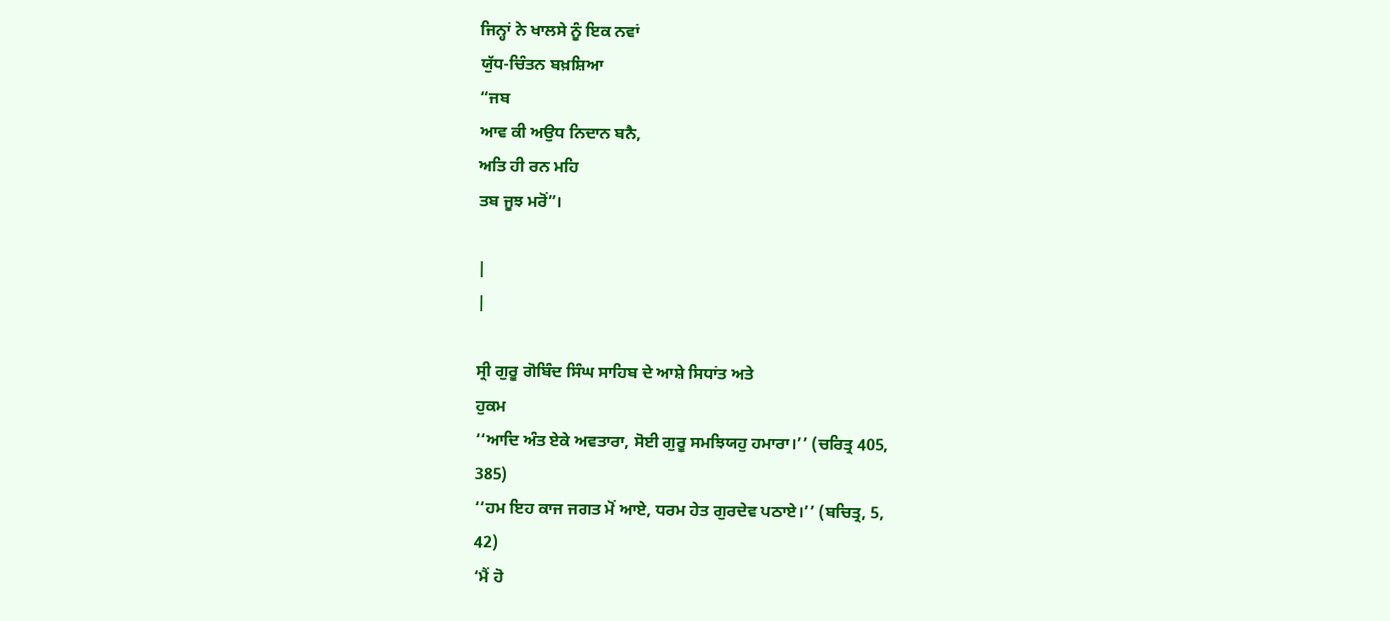ਜਿਨ੍ਹਾਂ ਨੇ ਖਾਲਸੇ ਨੂੰ ਇਕ ਨਵਾਂ
ਯੁੱਧ-ਚਿੰਤਨ ਬਖ਼ਸ਼ਿਆ
“ਜਬ
ਆਵ ਕੀ ਅਉਧ ਨਿਦਾਨ ਬਨੈ,
ਅਤਿ ਹੀ ਰਨ ਮਹਿ
ਤਬ ਜੂਝ ਮਰੋਂ”।

|
|

ਸ੍ਰੀ ਗੁਰੂ ਗੋਬਿੰਦ ਸਿੰਘ ਸਾਹਿਬ ਦੇ ਆਸ਼ੇ ਸਿਧਾਂਤ ਅਤੇ
ਹੁਕਮ
‘‘ਆਦਿ ਅੰਤ ਏਕੇ ਅਵਤਾਰਾ, ਸੋਈ ਗੁਰੂ ਸਮਝਿਯਹੁ ਹਮਾਰਾ।’’ (ਚਰਿਤ੍ਰ 405,
385)
‘‘ਹਮ ਇਹ ਕਾਜ ਜਗਤ ਮੋਂ ਆਏ, ਧਰਮ ਹੇਤ ਗੁਰਦੇਵ ਪਠਾਏ।’’ (ਬਚਿਤ੍ਰ, 5,
42)
‘ਮੈਂ ਹੋ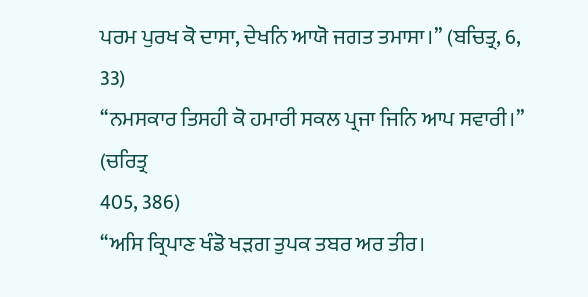ਪਰਮ ਪੁਰਖ ਕੋ ਦਾਸਾ, ਦੇਖਨਿ ਆਯੋ ਜਗਤ ਤਮਾਸਾ।’’ (ਬਚਿਤ੍ਰ, 6,
33)
‘‘ਨਮਸਕਾਰ ਤਿਸਹੀ ਕੋ ਹਮਾਰੀ ਸਕਲ ਪ੍ਰਜਾ ਜਿਨਿ ਆਪ ਸਵਾਰੀ।’’ (ਚਰਿਤ੍ਰ
405, 386)
‘‘ਅਸਿ ਕ੍ਰਿਪਾਣ ਖੰਡੋ ਖੜਗ ਤੁਪਕ ਤਬਰ ਅਰ ਤੀਰ।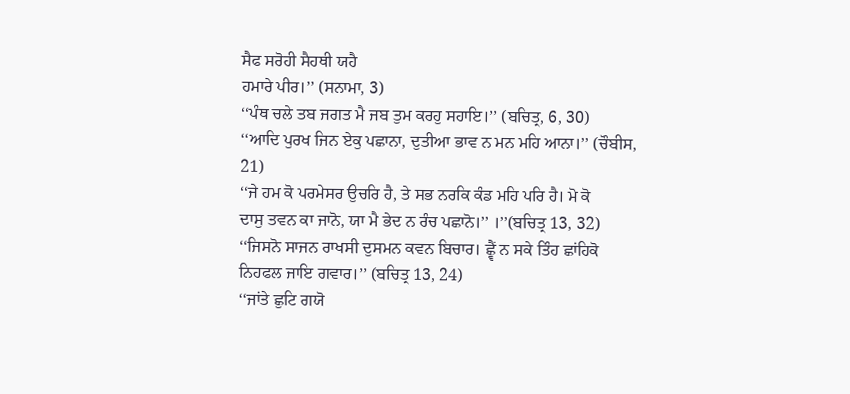ਸੈਫ ਸਰੋਹੀ ਸੈਹਥੀ ਯਹੈ
ਹਮਾਰੇ ਪੀਰ।’’ (ਸਨਾਮਾ, 3)
‘‘ਪੰਥ ਚਲੇ ਤਬ ਜਗਤ ਮੈ ਜਬ ਤੁਮ ਕਰਹੁ ਸਹਾਇ।’’ (ਬਚਿਤ੍ਰ, 6, 30)
‘‘ਆਦਿ ਪੁਰਖ ਜਿਨ ਏਕੁ ਪਛਾਨਾ, ਦੁਤੀਆ ਭਾਵ ਨ ਮਨ ਮਹਿ ਆਨਾ।’’ (ਚੌਬੀਸ,
21)
‘‘ਜੇ ਹਮ ਕੋ ਪਰਮੇਸਰ ਉਚਰਿ ਹੈ, ਤੇ ਸਭ ਨਰਕਿ ਕੰਡ ਮਹਿ ਪਰਿ ਹੈ। ਮੋ ਕੋ
ਦਾਸੁ ਤਵਨ ਕਾ ਜਾਨੋ, ਯਾ ਮੈ ਭੇਦ ਨ ਰੰਚ ਪਛਾਨੋ।’’ ।’’(ਬਚਿਤ੍ਰ 13, 32)
‘‘ਜਿਸਨੋ ਸਾਜਨ ਰਾਖਸੀ ਦੁਸਮਨ ਕਵਨ ਬਿਚਾਰ। ਛ੍ਵੈਂ ਨ ਸਕੇ ਤਿੰਹ ਛਾਂਹਿਕੋ
ਨਿਹਫਲ ਜਾਇ ਗਵਾਰ।’’ (ਬਚਿਤ੍ਰ 13, 24)
‘‘ਜਾਂਤੇ ਛੁਟਿ ਗਯੋ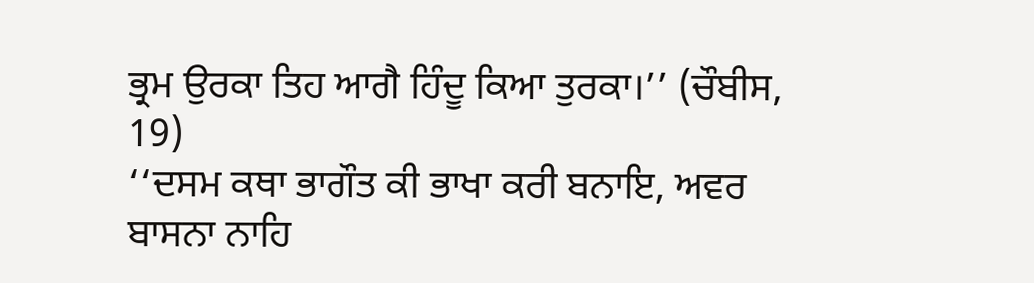ਭ੍ਰਮ ਉਰਕਾ ਤਿਹ ਆਗੈ ਹਿੰਦੂ ਕਿਆ ਤੁਰਕਾ।’’ (ਚੌਬੀਸ,
19)
‘‘ਦਸਮ ਕਥਾ ਭਾਗੌਤ ਕੀ ਭਾਖਾ ਕਰੀ ਬਨਾਇ, ਅਵਰ ਬਾਸਨਾ ਨਾਹਿ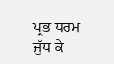ਪ੍ਰਭ ਧਰਮ
ਜੁੱਧ ਕੇ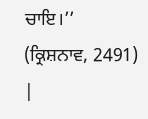ਚਾਇ।’’ (ਕ੍ਰਿਸ਼ਨਾਵ, 2491)
|